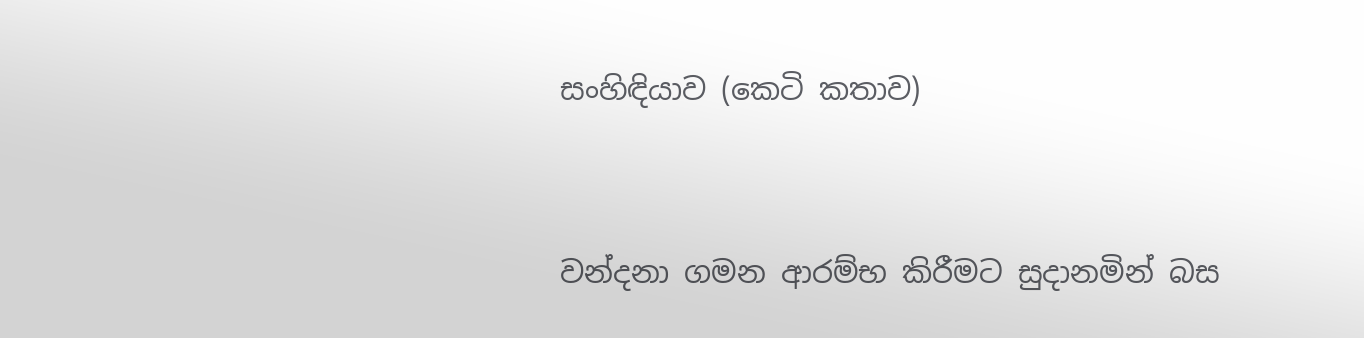සංහිඳියාව (කෙටි කතාව)


වන්දනා ගමන ආරම්භ කිරීමට සුදානමින් බස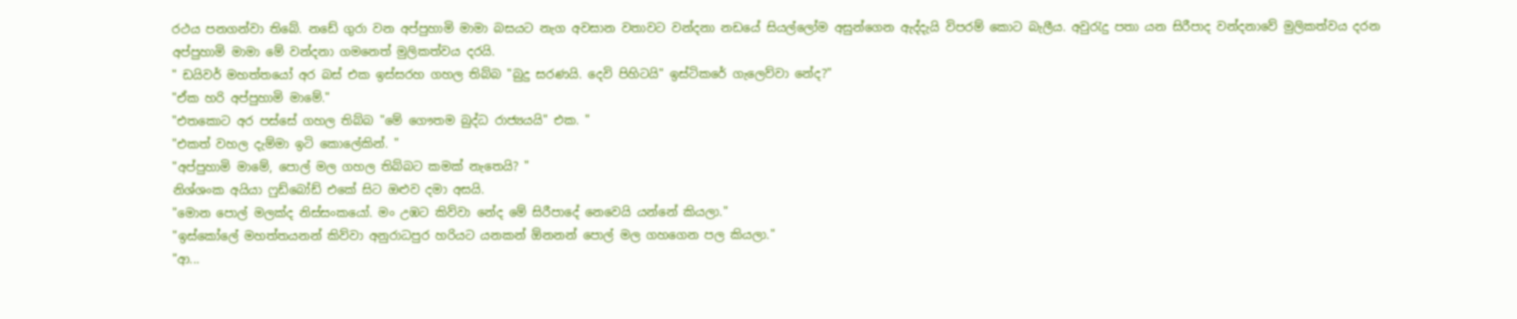රථය පනගන්වා තිබේ. නඩේ ගුරා වන අප්පුහාමි මාමා බසයට නැග අවසාන වතාවට වන්දනා නඩයේ සියල්ලෝම අසුන්ගෙන ඇද්දැයි විපරම් කොට බැලීය. අවුරැදු පතා යන සිරීපාද වන්දනාවේ මුලිකත්වය දරන අප්පුහාමි මාමා මේ වන්දනා ගමනෙත් මුලිකත්වය දරයි.
" ඩයිවර් මහත්තයෝ අර බස් එක ඉස්සරහ ගහල තිබ්බ "බුදු සරණයි. දෙවි පිහිටයි" ඉස්ටිකරේ ගැලෙව්වා නේද?"
"ඒක හරි අප්පුහාමි මාමේ."
"එතකොට අර පස්සේ ගහල තිබ්බ "මේ ගෞතම බුද්ධ රාජ්‍යයයි" එක. "
"එකත් වහල දැම්මා ඉටි කොලේකින්. "
"අප්පුහාමි මාමේ, පොල් මල ගහල තිබ්බට කමක් නැතෙයි? "
නිශ්ශංක අයියා ෆුඩ්බෝඩ් එකේ සිට ඔළුව දමා අසයි.
"මොන පොල් මලක්ද නිස්සංකයෝ. මං උඹට කිව්වා නේද මේ සිරීපාදේ නෙවෙයි යන්නේ කියලා."
"ඉස්කෝලේ මහත්තයනන් කිව්වා අනුරාධපුර හරියට යනකන් ඕනනන් පොල් මල ගහගෙන පල කියලා."
"ආ...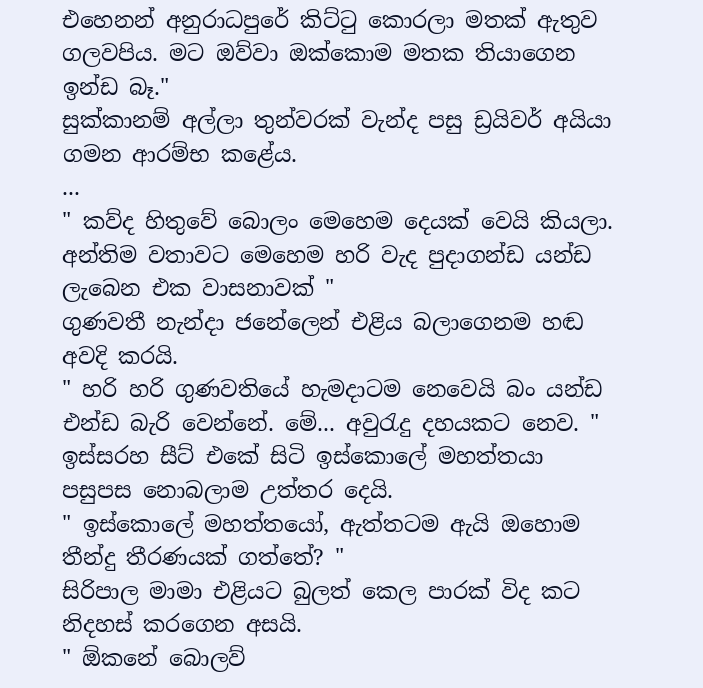එහෙනන් අනුරාධපුරේ කිට්ටු කොරලා මතක් ඇතුව ගලවපිය. මට ඔව්වා ඔක්කොම මතක තියාගෙන ඉන්ඩ බෑ."
සුක්කානම් අල්ලා තුන්වරක් වැන්ද පසු ඩ්‍රයිවර් අයියා ගමන ආරම්භ කළේය.
...
" කව්ද හිතුවේ බොලං මෙහෙම දෙයක් වෙයි කියලා. අන්තිම වතාවට මෙහෙම හරි වැද පුදාගන්ඩ යන්ඩ ලැබෙන එක වාසනාවක් "
ගුණවතී නැන්දා ජනේලෙන් එළිය බලාගෙනම හඬ අවදි කරයි.
" හරි හරි ගුණවතියේ හැමදාටම නෙවෙයි බං යන්ඩ එන්ඩ බැරි වෙන්නේ. මේ... අවුරැදු දහයකට නෙව. "
ඉස්සරහ සීට් එකේ සිටි ඉස්කොලේ මහත්තයා පසුපස නොබලාම උත්තර දෙයි.
" ඉස්කොලේ මහත්තයෝ, ඇත්තටම ඇයි ඔහොම තීන්දු තීරණයක් ගත්තේ? "
සිරිපාල මාමා එළියට බුලත් කෙල පාරක් විද කට නිදහස් කරගෙන අසයි.
" ඕකනේ බොලව්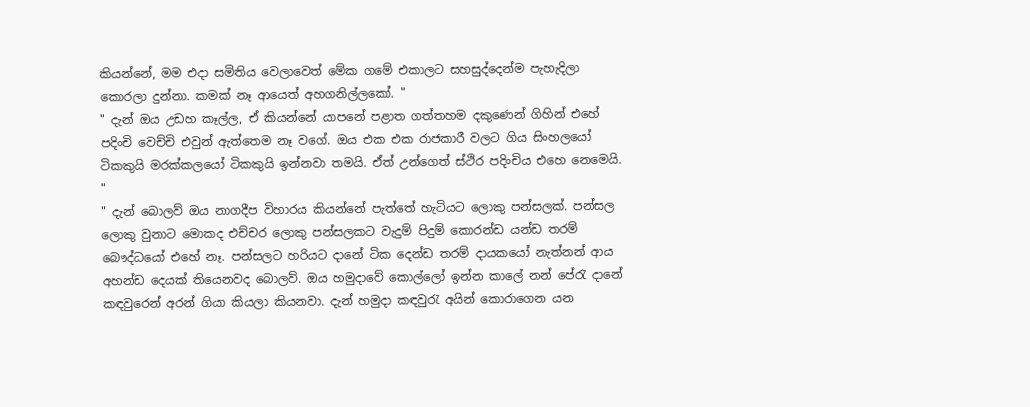කියන්නේ, මම එදා සමිතිය වෙලාවෙත් මේක ගමේ එකාලට සහසුද්දෙන්ම පැහැදිලා කොරලා දුන්නා. කමක් නෑ ආයෙත් අහගනිල්ලකෝ. "
" දැන් ඔය උඩහ කෑල්ල, ඒ කියන්නේ යාපනේ පළාත ගත්තහම දකුණෙන් ගිහින් එහේ පදිංචි වෙච්චි එවුන් ඇත්තෙම නෑ වගේ. ඔය එක එක රාජකාරී වලට ගිය සිංහලයෝ ටිකකුයි මරක්කලයෝ ටිකකුයි ඉන්නවා තමයි. ඒත් උන්ගෙත් ස්ථිර පදිංචිය එහෙ නෙමෙයි. "
" දැන් බොලව් ඔය නාගදීප විහාරය කියන්නේ පැත්තේ හැටියට ලොකු පන්සලක්. පන්සල ලොකු වුනාට මොකද එච්චර ලොකු පන්සලකට වැදුම් පිදුම් කොරන්ඩ යන්ඩ තරම් බෞද්ධයෝ එහේ නෑ. පන්සලට හරියට දානේ ටික දෙන්ඩ තරම් දායකයෝ නැත්නන් ආය අහන්ඩ දෙයක් තියෙනවද බොලව්. ඔය හමුදාවේ කොල්ලෝ ඉන්න කාලේ නන් පේරැ දානේ කඳවුරෙන් අරන් ගියා කියලා කියනවා. දැන් හමුදා කඳවුරැ අයින් කොරාගෙන යන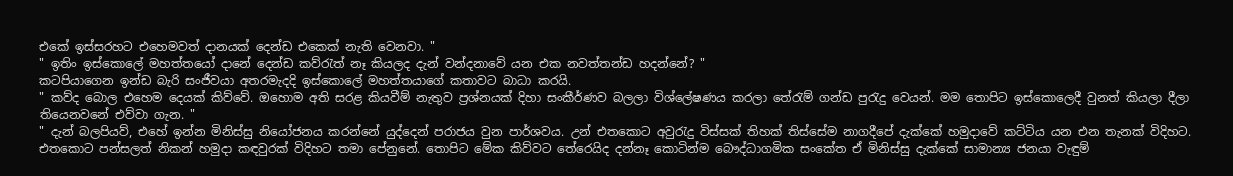එකේ ඉස්සරහට එහෙමවත් දානයක් දෙන්ඩ එකෙක් නැති වෙනවා. "
" ඉතිං ඉස්කොලේ මහත්තයෝ දානේ දෙන්ඩ කව්රැත් නෑ කියලද දැන් වන්දනාවේ යන එක නවත්තන්ඩ හදන්නේ? "
කටපියාගෙන ඉන්ඩ බැරි සංජීවයා අතරමැදදි ඉස්කොලේ මහත්තයාගේ කතාවට බාධා කරයි.
" කව්ද බොල එහෙම දෙයක් කිව්වේ. ඔහොම අති සරළ කියවීම් නැතුව ප්‍රශ්නයක් දිහා සංකීර්ණව බලලා විශ්ලේෂණය කරලා තේරැම් ගන්ඩ පුරැදු වෙයන්. මම තොපිට ඉස්කොලෙදී වුනත් කියලා දීලා තියෙනවනේ එව්වා ගැන. "
" දැන් බලපියව්, එහේ ඉන්න මිනිස්සු නියෝජනය කරන්නේ යුද්දෙන් පරාජය වුන පාර්ශවය. උන් එතකොට අවුරැදු විස්සක් තිහක් තිස්සේම නාගදීපේ දැක්කේ හමුදාවේ කට්ටිය යන එන තැනක් විදිහට. එතකොට පන්සලත් නිකන් හමුදා කඳවුරක් විදිහට තමා පේනුනේ. තොපිට මේක කිව්වට තේරෙයිද දන්නෑ කොටින්ම බෞද්ධාගමික සංකේත ඒ මිනිස්සු දැක්කේ සාමාන්‍ය ජනයා වැඳුම්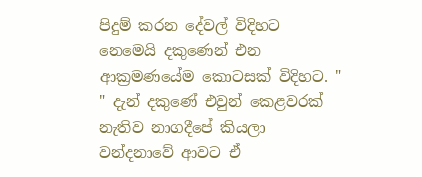පිදුම් කරන දේවල් විදිහට නෙමෙයි දකුණෙන් එන ආක්‍රමණයේම කොටසක් විදිහට. "
" දැන් දකුණේ එවුන් කෙළවරක් නැතිව නාගදීපේ කියලා වන්දනාවේ ආවට ඒ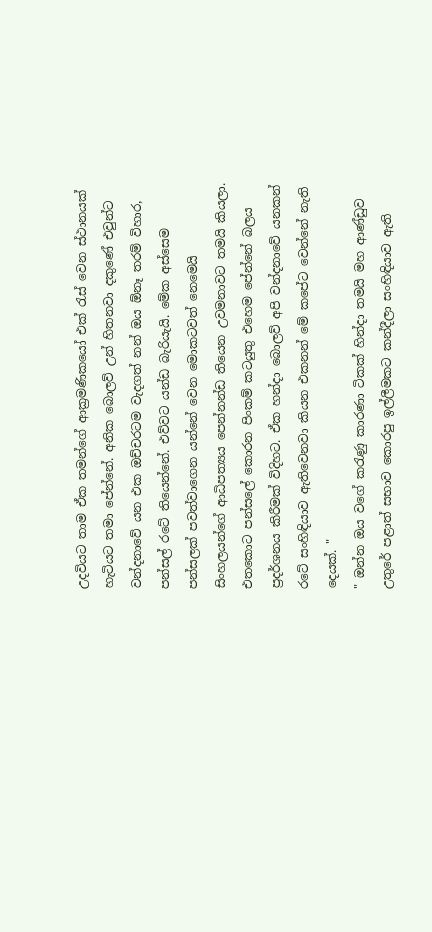උදවියට තාම ඒක තමන්ගේ ආක්‍රමණිකයෝ එක් රැස් වෙන ස්ථානයක් හැටියට තමා පේන්නේ. අනික බොලව් උන් හිතනවා දකුණේ එවුන්ට වන්දනාවේ යන එක ඔච්චරටම වැදගත් නන් ඔය ඕනෑ තරම් විහාර, පන්සල් රටේ තියෙන්නේ. එව්වට යන්ඩ බැරියැයි. මේක අස්සෙම පන්සලක් පවත්වාගෙන යන්නේ වෙන මොකටවත් නෙමෙයි සිංහලයන්ගේ ආධිපත්‍යය පෙන්නන්ඩ තියෙන උවමනාවට තමයි කියලා. එතකොට පන්සලේ කොරන පිංකම් කටයුතු එහෙම පේන්නේ බලය ප්‍රදර්ශනය කිරීමක් විදිහට. ඒක හන්දා බොලව් අපි වන්දනාවේ යනකන් රටේ සංහිඳියාව ඇතිවෙනවා කියන එකනන් මේ කපේට වෙන්නේ නැති දෙයක්. "
" ඔන්න ඔය වගේ කරැණු කාරණා ටිකක් හින්දා තමයි මහ ආණ්ඩුව උතුරේ පළාත් සභාව කොරපු ඉල්ලීමකට කන්දීලා සංහිඳියාව ඇති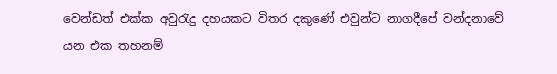වෙන්ඩත් එක්ක අවුරැදු දහයකට විතර දකුණේ එවුන්ට නාගදීපේ වන්දනාවේ යන එක තහනම්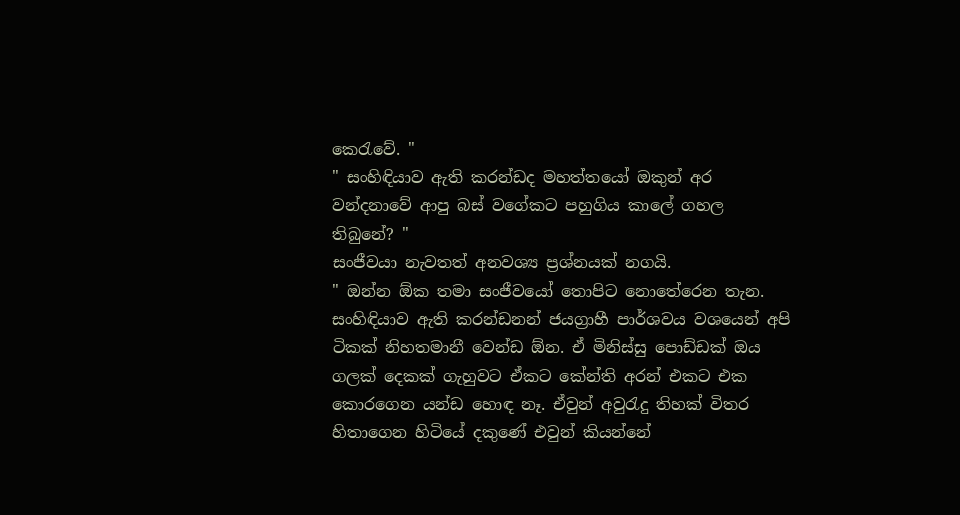කෙරැවේ. "
" සංහිඳියාව ඇති කරන්ඩද මහත්තයෝ ඔකුන් අර වන්දනාවේ ආපු බස් වගේකට පහුගිය කාලේ ගහල තිබුනේ? "
සංජීවයා නැවතත් අනවශ්‍ය ප්‍රශ්නයක් නගයි.
" ඔන්න ඕක තමා සංජීවයෝ තොපිට නොතේරෙන තැන. සංහිඳියාව ඇති කරන්ඩනන් ජයග්‍රාහී පාර්ශවය වශයෙන් අපි ටිකක් නිහතමානී වෙන්ඩ ඕන. ඒ මිනිස්සු පොඩ්ඩක් ඔය ගලක් දෙකක් ගැහුවට ඒකට කේන්ති අරන් එකට එක කොරගෙන යන්ඩ හොඳ නෑ. ඒවුන් අවුරැදු තිහක් විතර හිතාගෙන හිටියේ දකුණේ එවුන් කියන්නේ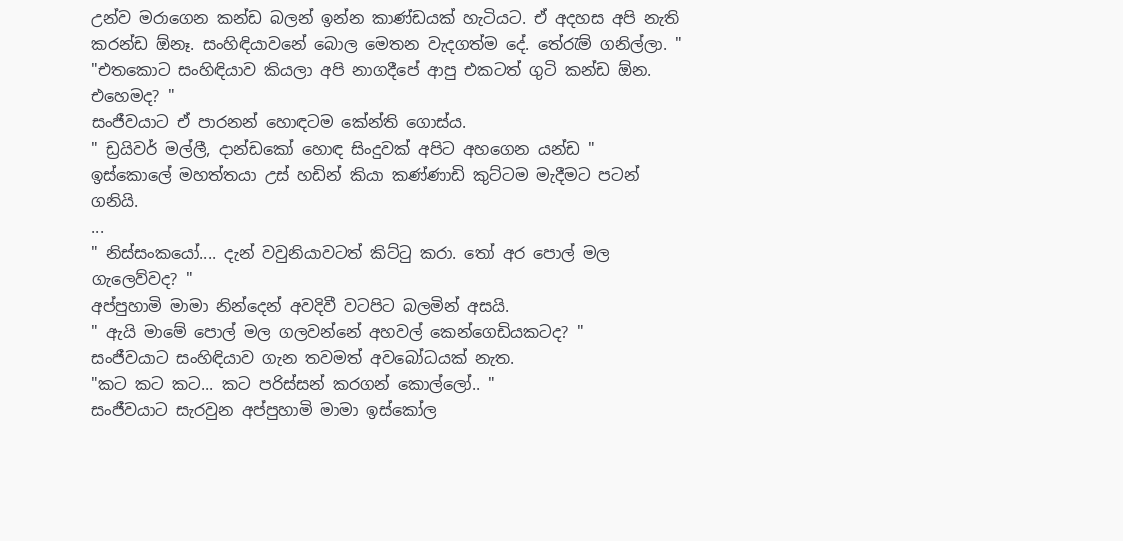උන්ව මරාගෙන කන්ඩ බලන් ඉන්න කාණ්ඩයක් හැටියට. ඒ අදහස අපි නැති කරන්ඩ ඕනෑ. සංහිඳියාවනේ බොල මෙතන වැදගත්ම දේ. තේරැම් ගනිල්ලා. "
"එතකොට සංහිඳියාව කියලා අපි නාගදීපේ ආපු එකටත් ගුටි කන්ඩ ඕන. එහෙමද? "
සංජීවයාට ඒ පාරනන් හොඳටම කේන්ති ගොස්ය.
" ඩ්‍රයිවර් මල්ලී, දාන්ඩකෝ හොඳ සිංදුවක් අපිට අහගෙන යන්ඩ "
ඉස්කොලේ මහත්තයා උස් හඩින් කියා කණ්ණාඩි කුට්ටම මැදීමට පටන් ගනියි.
...
" නිස්සංකයෝ.... දැන් වවුනියාවටත් කිට්ටු කරා. තෝ අර පොල් මල ගැලෙව්වද? "
අප්පුහාමි මාමා නින්දෙන් අවදිවී වටපිට බලමින් අසයි.
" ඇයි මාමේ පොල් මල ගලවන්නේ අහවල් කෙන්ගෙඩියකටද? "
සංජීවයාට සංහිඳියාව ගැන තවමත් අවබෝධයක් නැත.
"කට කට කට... කට පරිස්සන් කරගන් කොල්ලෝ.. "
සංජීවයාට සැරවුන අප්පුහාමි මාමා ඉස්කෝල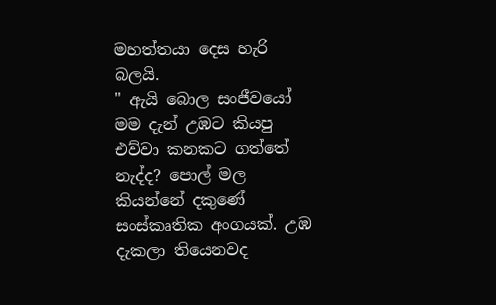මහත්තයා දෙස හැරි බලයි.
" ඇයි බොල සංජීවයෝ මම දැන් උඹට කියපු එව්වා කනකට ගත්තේ නැද්ද? පොල් මල කියන්නේ දකුණේ සංස්කෘතික අංගයක්. උඹ දැකලා තියෙනවද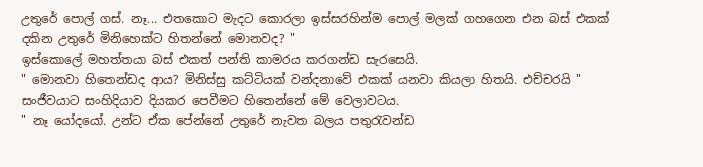උතුරේ පොල් ගස්. නෑ... එතකොට මැදට කොරලා ඉස්සරහින්ම පොල් මලක් ගහගෙන එන බස් එකක් දකින උතුරේ මිනිහෙක්ට හිතන්නේ මොනවද? "
ඉස්කොලේ මහත්තයා බස් එකත් පන්ති කාමරය කරගන්ඩ සැරසෙයි.
" මොනවා හිතෙන්ඩද ආය? මිනිස්සු කට්ටියක් වන්දනාවේ එකක් යනවා කියලා හිතයි. එච්චරයි "
සංජීවයාට සංහිදියාව දියකර පෙවීමට හිතෙන්නේ මේ වෙලාවටය.
" නෑ යෝදයෝ. උන්ට ඒක පේන්නේ උතුරේ නැවත බලය පතුරැවන්ඩ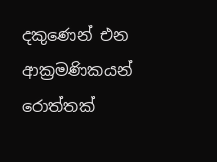දකුණෙන් එන ආක්‍රමණිකයන් රොත්තක්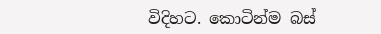විදිහට. කොටින්ම බස්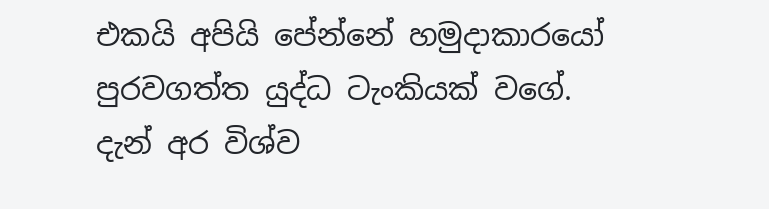එකයි අපියි පේන්නේ හමුදාකාරයෝ පුරවගත්ත යුද්ධ ටැංකියක් වගේ. දැන් අර විශ්ව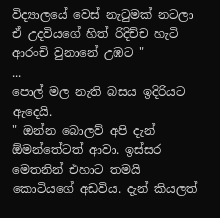විද්‍යාලයේ වෙස් නැටුමක් නටලා ඒ උදවියගේ හිත් රිදිච්ච හැටි ආරංචි වුනානේ උඹට "
...
පොල් මල නැති බසය ඉදිරියට ඇදෙයි.
" ඔන්න බොලව් අපි දැන් ඕමන්තේටත් ආවා. ඉස්සර මෙතනින් එහාට තමයි කොටියගේ අඩවිය. දැන් කියලත්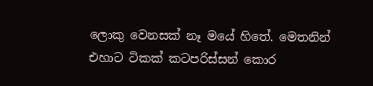ලොකු වෙනසක් නෑ මයේ හිතේ. මෙතනින් එහාට ටිකක් කටපරිස්සන් කොර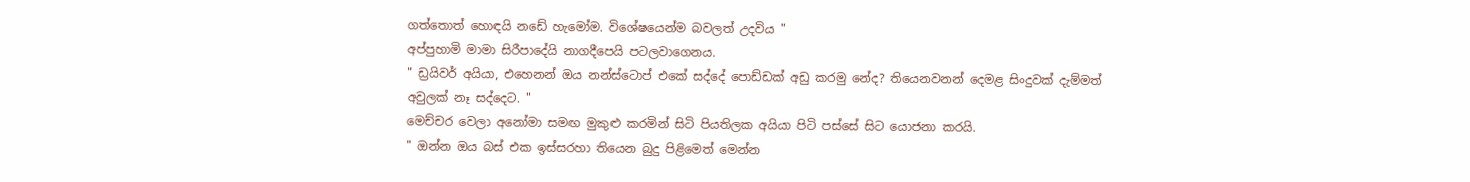ගත්තොත් හොඳයි නඩේ හැමෝම. විශේෂයෙන්ම බවලත් උදවිය "
අප්පුහාමි මාමා සිරීපාදේයි නාගදීපෙයි පටලවාගෙනය.
" ඩ්‍රයිවර් අයියා, එහෙනන් ඔය නන්ස්ටොප් එකේ සද්දේ පොඩ්ඩක් අඩු කරමු නේද? තියෙනවනන් දෙමළ සිංදුවක් දැම්මත් අවුලක් නෑ සද්දෙට. "
මෙච්චර වෙලා අනෝමා සමඟ මුකුළු කරමින් සිටි පියතිලක අයියා පිටි පස්සේ සිට යොජනා කරයි.
" ඔන්න ඔය බස් එක ඉස්සරහා තියෙන බුදු පිළිමෙත් මෙන්න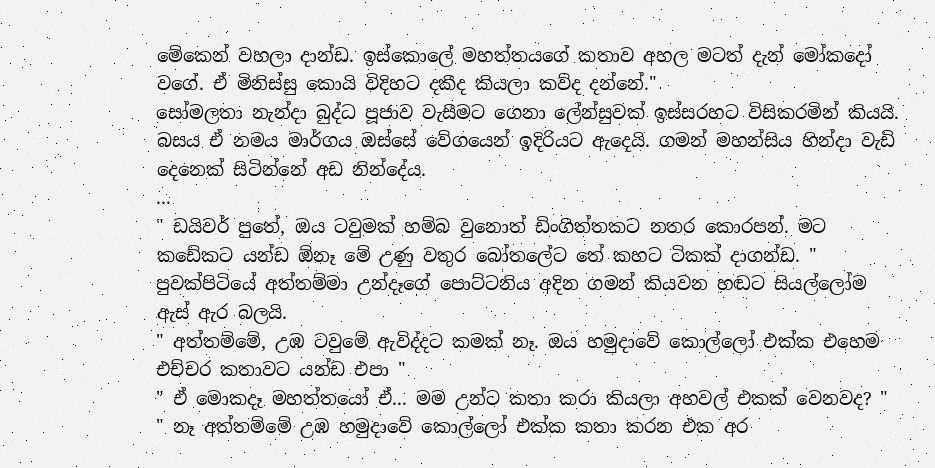මේකෙන් වහලා දාන්ඩ. ඉස්කොලේ මහත්තයගේ කතාව අහල මටත් දැන් මෝකදෝ වගේ. ඒ මිනිස්සු කොයි විදිහට දකීද කියලා කව්ද දන්නේ."
සෝමලතා නැන්දා බුද්ධ පූජාව වැසීමට ගෙනා ලේන්සුවක් ඉස්සරහට විසිකරමින් කියයි.
බසය ඒ නමය මාර්ගය ඔස්සේ වේගයෙන් ඉදිරියට ඇදෙයි. ගමන් මහන්සිය හින්දා වැඩි දෙනෙක් සිටින්නේ අඩ නින්දේය.
...
" ඩයිවර් පුතේ, ඔය ටවුමක් හම්බ වුනොත් ඩිංගිත්තකට නතර කොරපන්. මට කඩේකට යන්ඩ ඕනෑ මේ උණු වතුර බෝතලේට තේ කහට ටිකක් දාගන්ඩ. "
පුවක්පිටියේ අත්තම්මා උන්දෑගේ පොට්ටනිය අදින ගමන් කියවන හඬට සියල්ලෝම ඇස් ඇර බලයි.
" අත්තම්මේ, උඹ ටවුමේ ඇවිද්දට කමක් නෑ. ඔය හමුදාවේ කොල්ලෝ එක්ක එහෙම එච්චර කතාවට යන්ඩ එපා "
" ඒ මොකදෑ මහත්තයෝ ඒ... මම උන්ට කතා කරා කියලා අහවල් එකක් වෙනවද? "
" නෑ අත්තම්මේ උඹ හමුදාවේ කොල්ලෝ එක්ක කතා කරන එක අර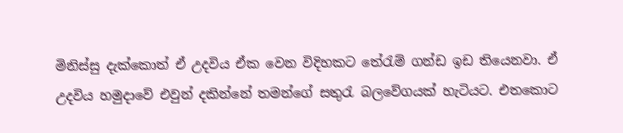මිනිස්සු දැක්කොත් ඒ උදවිය ඒක වෙන විදිහකට තේරැම් ගන්ඩ ඉඩ තියෙනවා. ඒ උදවිය හමුදාවේ එවුන් දකින්නේ තමන්ගේ සතුරැ බලවේගයක් හැටියට. එතකොට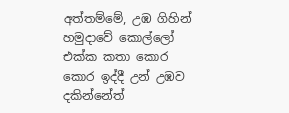අත්තම්මේ, උඹ ගිහින් හමුදාවේ කොල්ලෝ එක්ක කතා කොර කොර ඉද්දී උන් උඹව දකින්නේත්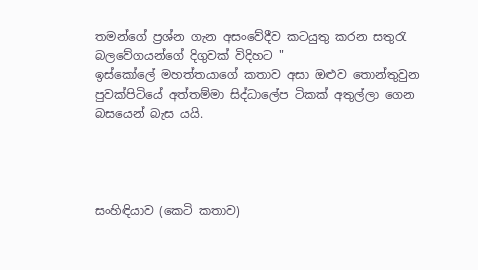තමන්ගේ ප්‍රශ්න ගැන අසංවේදීව කටයුතු කරන සතුරැ බලවේගයන්ගේ දිගුවක් විදිහට "
ඉස්කෝලේ මහත්තයාගේ කතාව අසා ඔළුව තොන්තුවුන පුවක්පිටියේ අත්තම්මා සිද්ධාලේප ටිකක් අතුල්ලා ගෙන බසයෙන් බැස යයි.




සංහිඳියාව (කෙටි කතාව)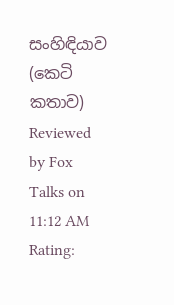සංහිඳියාව (කෙටි කතාව) Reviewed by Fox Talks on 11:12 AM Rating: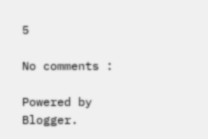5

No comments :

Powered by Blogger.